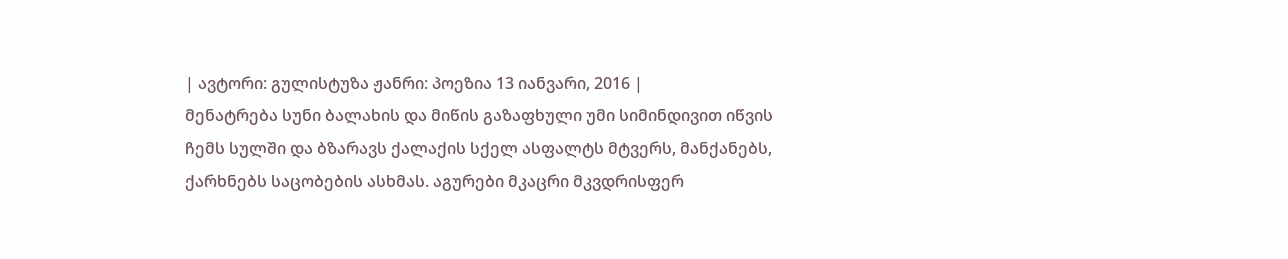| ავტორი: გულისტუზა ჟანრი: პოეზია 13 იანვარი, 2016 |
მენატრება სუნი ბალახის და მიწის გაზაფხული უმი სიმინდივით იწვის ჩემს სულში და ბზარავს ქალაქის სქელ ასფალტს მტვერს, მანქანებს, ქარხნებს საცობების ასხმას. აგურები მკაცრი მკვდრისფერ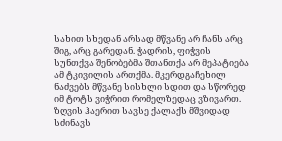სახით სხედან არსად მწვანე არ ჩანს არც შიგ, არც გარედან. ჭადრის, ფიჭვის სუნთქვა შენობებმა შთანთქა არ მეპატიება ამ ტკივილის ართქმა. მკერდგაჩეხილ ნაძვებს მწვანე სისხლი სდით და სწორედ იმ ტოტს ვიჭრით რომელზედაც ვზივართ. ზღვის ჰაერით სავსე ქალაქს მშვიდად სძინავს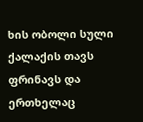ხის ობოლი სული ქალაქის თავს ფრინავს და ერთხელაც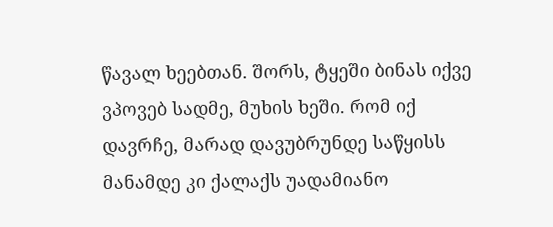წავალ ხეებთან. შორს, ტყეში ბინას იქვე ვპოვებ სადმე, მუხის ხეში. რომ იქ დავრჩე, მარად დავუბრუნდე საწყისს მანამდე კი ქალაქს უადამიანო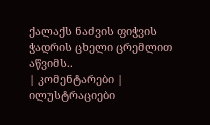ქალაქს ნაძვის ფიჭვის ჭადრის ცხელი ცრემლით აწვიმს..
| კომენტარები |
ილუსტრაციები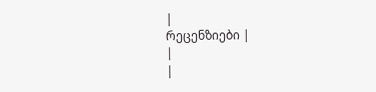|
რეცენზიები |
|
|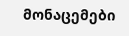მონაცემები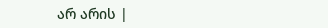არ არის |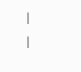|
|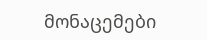მონაცემები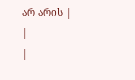არ არის |
|
|